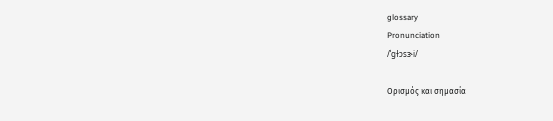glossary
Pronunciation
/ˈɡɫɔsɝi/

Ορισμός και σημασία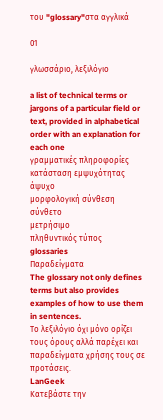του "glossary"στα αγγλικά

01

γλωσσάριο, λεξιλόγιο

a list of technical terms or jargons of a particular field or text, provided in alphabetical order with an explanation for each one
γραμματικές πληροφορίες
κατάσταση εμψυχότητας
άψυχο
μορφολογική σύνθεση
σύνθετο
μετρήσιμο
πληθυντικός τύπος
glossaries
Παραδείγματα
The glossary not only defines terms but also provides examples of how to use them in sentences.
Το λεξιλόγιο όχι μόνο ορίζει τους όρους αλλά παρέχει και παραδείγματα χρήσης τους σε προτάσεις.
LanGeek
Κατεβάστε την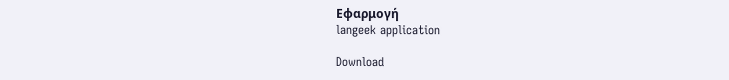Εφαρμογή
langeek application

Download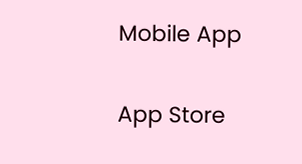Mobile App

App Store